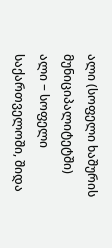ალი (სოფელი ხაშურის მუნიციპალიტეტში)
ალი − სოფელი საქართველოში, შიდა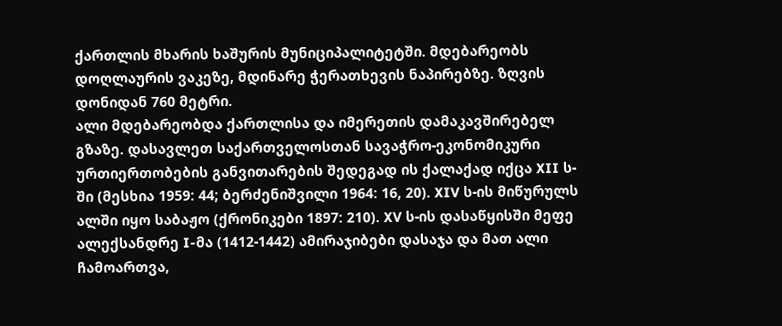ქართლის მხარის ხაშურის მუნიციპალიტეტში. მდებარეობს დოღლაურის ვაკეზე, მდინარე ჭერათხევის ნაპირებზე. ზღვის დონიდან 760 მეტრი.
ალი მდებარეობდა ქართლისა და იმერეთის დამაკავშირებელ გზაზე. დასავლეთ საქართველოსთან სავაჭრო-ეკონომიკური ურთიერთობების განვითარების შედეგად ის ქალაქად იქცა XII ს-ში (მესხია 1959: 44; ბერძენიშვილი 1964: 16, 20). XIV ს-ის მიწურულს ალში იყო საბაჟო (ქრონიკები 1897: 210). XV ს-ის დასაწყისში მეფე ალექსანდრე I-მა (1412-1442) ამირაჯიბები დასაჯა და მათ ალი ჩამოართვა,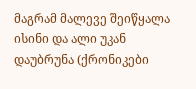მაგრამ მალევე შეიწყალა ისინი და ალი უკან დაუბრუნა (ქრონიკები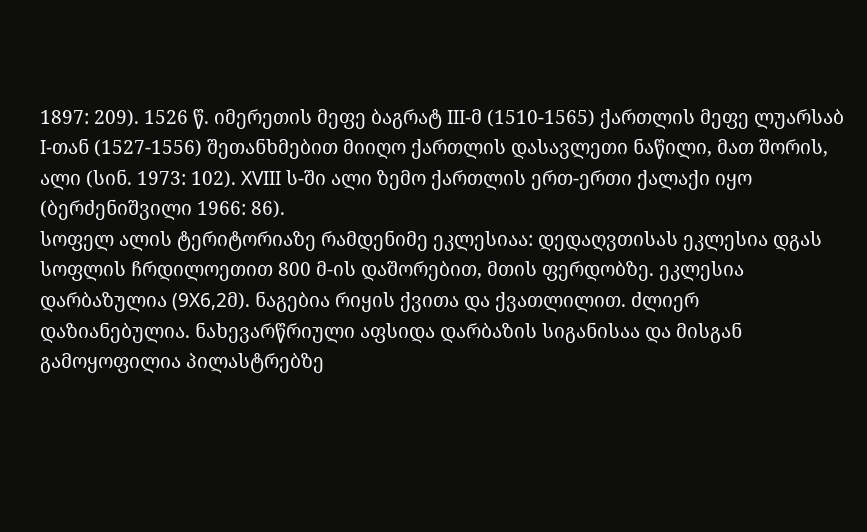1897: 209). 1526 წ. იმერეთის მეფე ბაგრატ III-მ (1510-1565) ქართლის მეფე ლუარსაბ I-თან (1527-1556) შეთანხმებით მიიღო ქართლის დასავლეთი ნაწილი, მათ შორის, ალი (სინ. 1973: 102). XVIII ს-ში ალი ზემო ქართლის ერთ-ერთი ქალაქი იყო (ბერძენიშვილი 1966: 86).
სოფელ ალის ტერიტორიაზე რამდენიმე ეკლესიაა: დედაღვთისას ეკლესია დგას სოფლის ჩრდილოეთით 800 მ-ის დაშორებით, მთის ფერდობზე. ეკლესია დარბაზულია (9X6,2მ). ნაგებია რიყის ქვითა და ქვათლილით. ძლიერ დაზიანებულია. ნახევარწრიული აფსიდა დარბაზის სიგანისაა და მისგან გამოყოფილია პილასტრებზე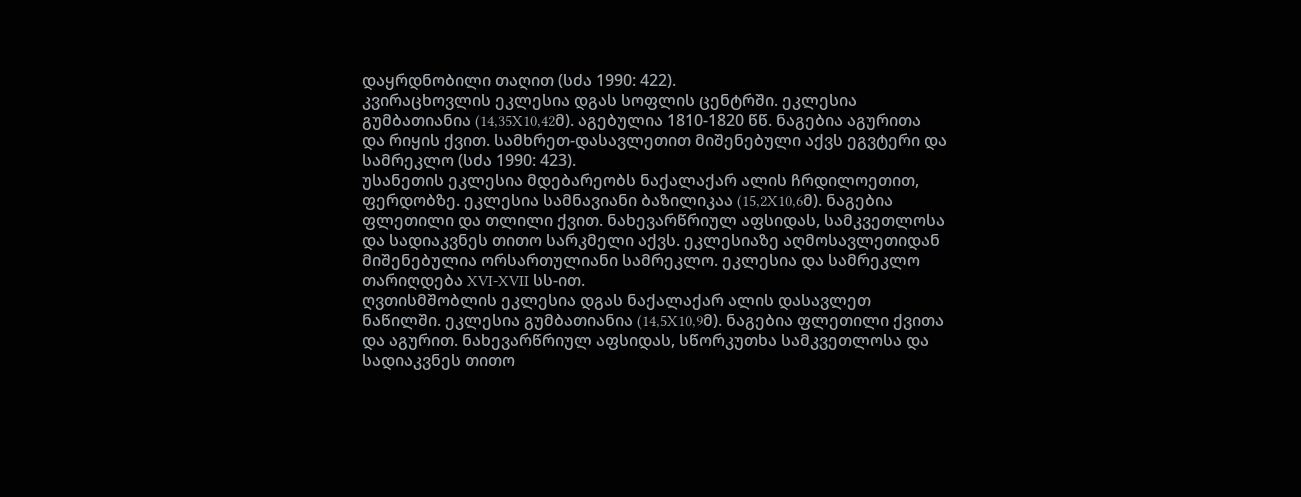დაყრდნობილი თაღით (სძა 1990: 422).
კვირაცხოვლის ეკლესია დგას სოფლის ცენტრში. ეკლესია გუმბათიანია (14,35X10,42მ). აგებულია 1810-1820 წწ. ნაგებია აგურითა და რიყის ქვით. სამხრეთ-დასავლეთით მიშენებული აქვს ეგვტერი და სამრეკლო (სძა 1990: 423).
უსანეთის ეკლესია მდებარეობს ნაქალაქარ ალის ჩრდილოეთით, ფერდობზე. ეკლესია სამნავიანი ბაზილიკაა (15,2X10,6მ). ნაგებია ფლეთილი და თლილი ქვით. ნახევარწრიულ აფსიდას, სამკვეთლოსა და სადიაკვნეს თითო სარკმელი აქვს. ეკლესიაზე აღმოსავლეთიდან მიშენებულია ორსართულიანი სამრეკლო. ეკლესია და სამრეკლო თარიღდება XVI-XVII სს-ით.
ღვთისმშობლის ეკლესია დგას ნაქალაქარ ალის დასავლეთ ნაწილში. ეკლესია გუმბათიანია (14,5X10,9მ). ნაგებია ფლეთილი ქვითა და აგურით. ნახევარწრიულ აფსიდას, სწორკუთხა სამკვეთლოსა და სადიაკვნეს თითო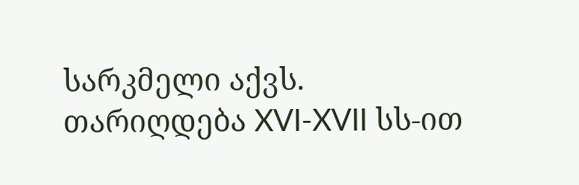სარკმელი აქვს. თარიღდება XVI-XVII სს-ით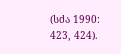(სძა 1990: 423, 424).